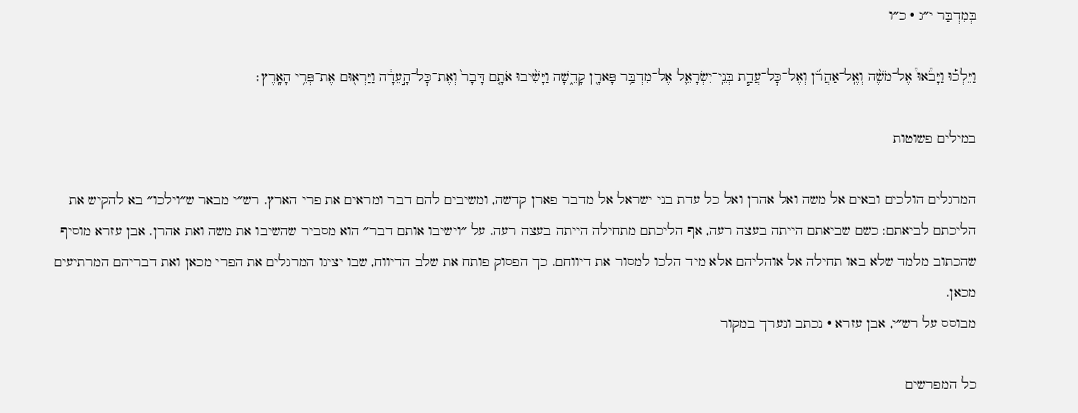בְּמִדְבַּר י״ג · כ״ו

וַיֵּלְכ֡וּ וַיָּבֹ֩אוּ֩ אֶל־מֹשֶׁ֨ה וְאֶֽל־אַהֲרֹ֜ן וְאֶל־כׇּל־עֲדַ֧ת בְּנֵֽי־יִשְׂרָאֵ֛ל אֶל־מִדְבַּ֥ר פָּארָ֖ן קָדֵ֑שָׁה וַיָּשִׁ֨יבוּ אֹתָ֤ם דָּבָר֙ וְאֶת־כׇּל־הָ֣עֵדָ֔ה וַיַּרְא֖וּם אֶת־פְּרִ֥י הָאָֽרֶץ׃

במילים פשוטות

המרגלים הולכים ובאים אל משה ואל אהרן ואל כל עדת בני ישראל אל מדבר פארן קדשה, ומשיבים להם דבר ומראים את פרי הארץ. רש״י מבאר ש״וילכו״ בא להקיש את הליכתם לביאתם: כשם שביאתם הייתה בעצה רעה, אף הליכתם מתחילה הייתה בעצה רעה. על ״וישיבו אותם דבר״ הוא מסביר שהשיבו את משה ואת אהרן. אבן עזרא מוסיף שהכתוב מלמד שלא באו תחילה אל אוהליהם אלא מיד הלכו למסור את דיווחם. כך הפסוק פותח את שלב הדיווח, שבו יציגו המרגלים את הפרי מכאן ואת דבריהם המרתיעים מכאן.
מבוסס על רש״י, אבן עזרא · נכתב ונערך במקור

כל המפרשים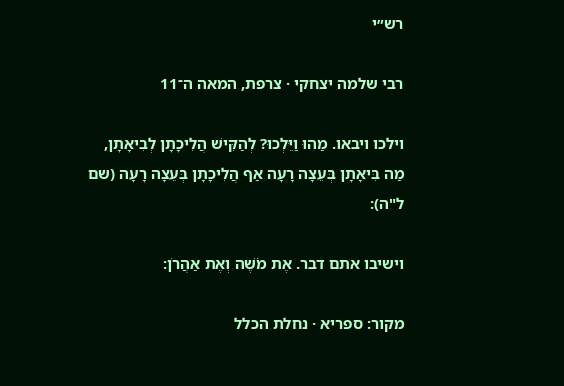רש״י

רבי שלמה יצחקי · צרפת, המאה ה־11

וילכו ויבאו. מַהוּ וַיֵּלְכוּ? לְהַקִּישׁ הֲלִיכָתָן לְבִיאָתָן, מַה בִּיאָתָן בְּעֵצָה רָעָה אַף הֲלִיכָתָן בְּעֵצָה רָעָה (שם ל"ה):

וישיבו אתם דבר. אֶת מֹשֶׁה וְאֶת אַהֲרֹן:

מקור: ספריא · נחלת הכלל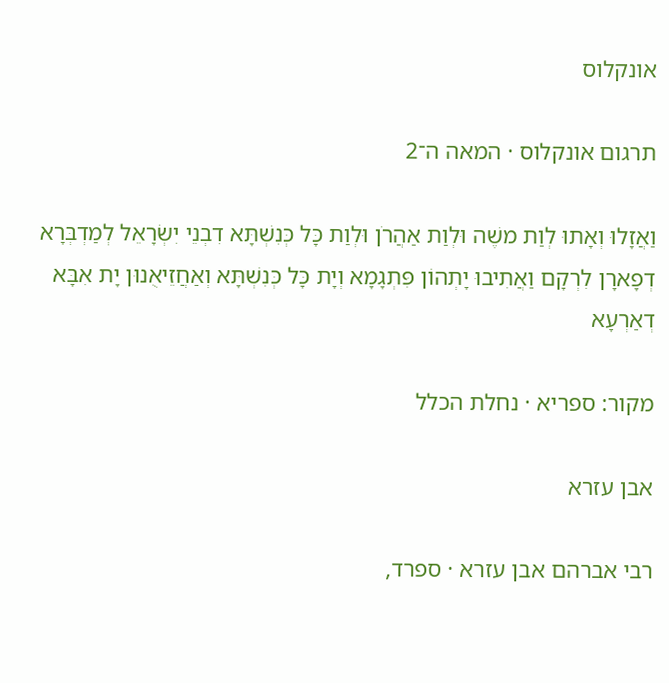אונקלוס

תרגום אונקלוס · המאה ה־2

וַאֲזָלוּ וְאָתוּ לְוַת משֶׁה וּלְוַת אַהֲרֹן וּלְוַת כָּל כְּנִשְׁתָּא דִבְנֵי יִשְׂרָאֵל לְמַדְבְּרָא דְפָארָן לִרְקָם וַאֲתִיבוּ יָתְהוֹן פִּתְגָמָא וְיָת כָּל כְּנִשְׁתָּא וְאַחֲזֵיאֻנוּן יָת אִבָּא דְאַרְעָא

מקור: ספריא · נחלת הכלל

אבן עזרא

רבי אברהם אבן עזרא · ספרד,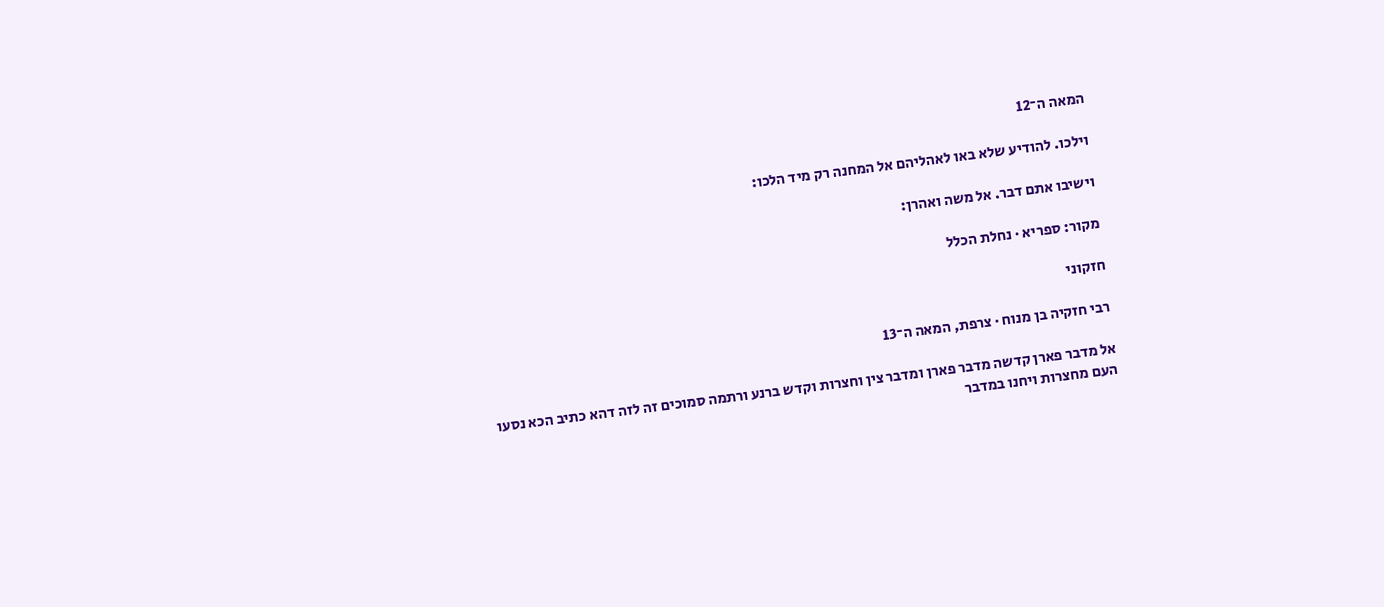המאה ה־12

וילכו. להודיע שלא באו לאהליהם אל המחנה רק מיד הלכו:

וישיבו אתם דבר. אל משה ואהרן:

מקור: ספריא · נחלת הכלל

חזקוני

רבי חזקיה בן מנוח · צרפת, המאה ה־13

אל מדבר פארן קדשה מדבר פארן ומדבר צין וחצרות וקדש ברנע ורתמה סמוכים זה לזה דהא כתיב הכא נסעו העם מחצרות ויחנו במדבר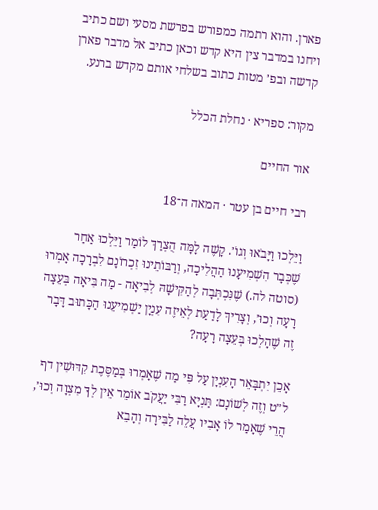פארן. והוא רתמה כמפורש בפרשת מסעי ושם כתיב ויחנו במדבר צין היא קדש וכאן כתיב אל מדבר פארן קדשה ובפ׳ מטות כתוב בשלחי אותם מקדש ברנע.

מקור: ספריא · נחלת הכלל

אור החיים

רבי חיים בן עטר · המאה ה־18

וַיֵּלְכוּ וַיָּבֹאוּ וְגוֹ׳. קָשֶׁה לָמָּה הֻצְרַךְ לוֹמַר וַיֵּלְכוּ אַחַר שֶׁכְּבָר הִשְׁמִיעָנוּ הַהֲלִיכָה, וְרַבּוֹתֵינוּ זִכְרוֹנָם לִבְרָכָה אָמְרוּ (סוטה לה.) שֶׁנִּכְתְּבָה לְהַקִּישָׁהּ לְבִיאָה - מַה בִּיאָה בְּעֵצָה רָעָה וְכוּ׳, וְצָרִיךְ לָדַעַת לְאֵיזֶה עִנְיָן יַשְׁמִיעֵנוּ הַכָּתוּב דָּבָר זֶה שֶׁהָלְכוּ בְּעֵצָה רָעָה?

אָכֵן יִתְבָּאֵר הָעִנְיָן עַל פִּי מַה שֶׁאָמְרוּ בְּמַסֶּכֶת קִדּוּשִׁין דף ל״ט וְזֶה לְשׁוֹנָם: תַּנְיָא רַבִּי יַעֲקֹב אוֹמֵר אֵין לְךָ מִצְוָה וְכוּ׳, הֲרֵי שֶׁאָמַר לוֹ אָבִיו עֲלֵה לַבִּירָה וְהָבֵא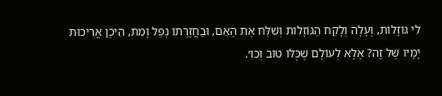לִי גּוֹזָלוֹת, וְעָלָה וְלָקַח הַגּוֹזָלוֹת וְשִׁלַּח אֶת הָאֵם, וּבַחֲזָרָתוֹ נָפַל וָמֵת, הֵיכָן אֲרִיכוּת יָמָיו שֶׁל זֶה? אֶלָּא לְעוֹלָם שֶׁכֻּלּוֹ טוֹב וְכוּ׳.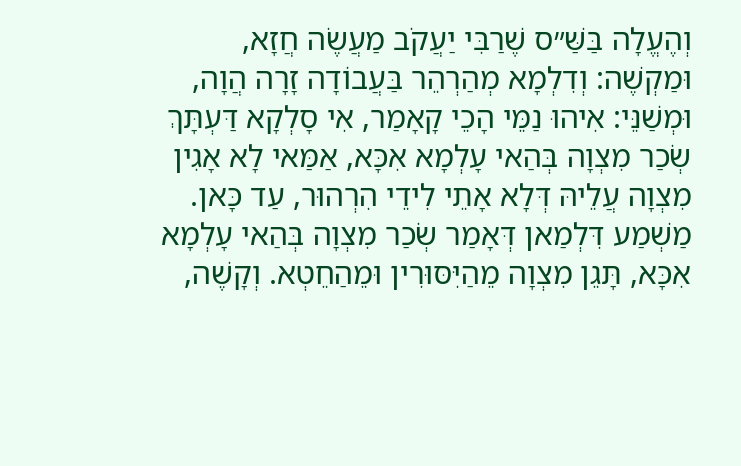וְהֶעֱלָה בַּשַּׁ״ס שֶׁרַבִּי יַעֲקֹב מַעֲשֶׂה חֲזָא, וּמַקְשֶׁה: וְדִלְמָא מְהַרְהֵר בַּעֲבוֹדָה זָרָה הֲוָה, וּמְשַׁנֵּי: אִיהוּ נַמֵּי הָכֵי קָאָמַר, אִי סָלְקָא דַּעְתָּךְ שְׂכַר מִצְוָה בְּהַאי עָלְמָא אִכָּא, אַמַּאי לָא אָגִין מִצְוָה עֲלֵיהּ דְּלָא אָתֵי לִידֵי הִרְהוּר, עַד כָּאן. מַשְׁמַע דִּלְמַאן דְּאָמַר שְׂכַר מִצְוָה בְּהַאי עָלְמָא אִכָּא, תָּגֵן מִצְוָה מֵהַיִּסּוּרִין וּמֵהַחֵטְא. וְקָשֶׁה,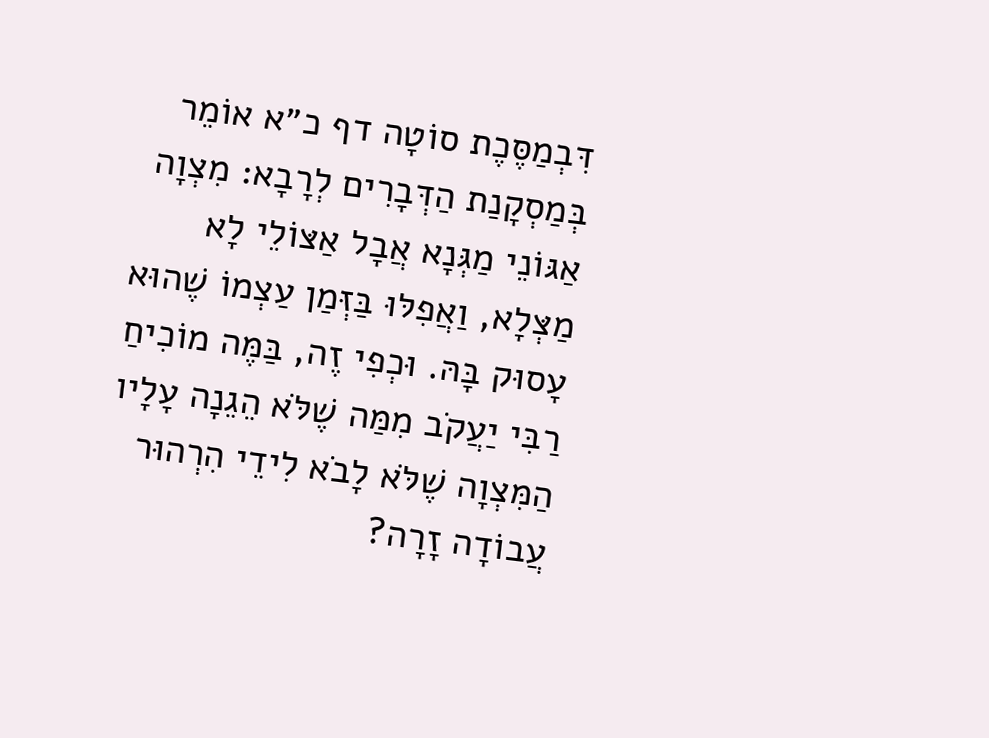דִּבְמַסֶּכֶת סוֹטָה דף כ״א אוֹמֵר בְּמַסְקָנַת הַדְּבָרִים לְרָבָא: מִצְוָה אַגּוֹנֵי מַגְּנָא אֲבָל אַצּוֹלֵי לָא מַצְּלָא, וַאֲפִלּוּ בַּזְּמַן עַצְמוֹ שֶׁהוּא עָסוּק בָּהּ. וּכְפִי זֶה, בַּמֶּה מוֹכִיחַ רַבִּי יַעֲקֹב מִמַּה שֶׁלֹּא הֵגֵנָה עָלָיו הַמִּצְוָה שֶׁלֹּא לָבֹא לִידֵי הִרְהוּר עֲבוֹדָה זָרָה?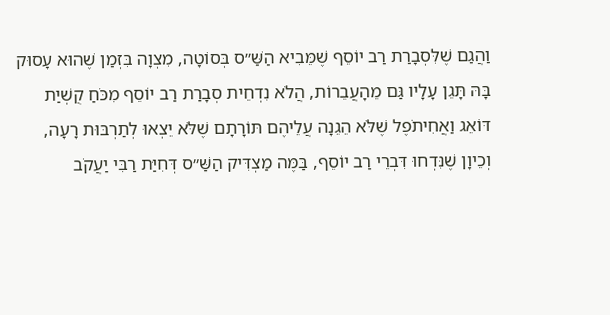וַהֲגַם שֶׁלִּסְבָרַת רַב יוֹסֵף שֶׁמֵּבִיא הַשַּׁ״ס בְּסוֹטָה, מִצְוָה בִּזְמַן שֶׁהוּא עָסוּק בָּהּ תָּגֵן עָלָיו גַּם מֵהָעֲבֵרוֹת, הֲלֹא נִדְחֵית סְבָרַת רַב יוֹסֵף מִכֹּחַ קֻשְׁיַת דּוֹאֵג וַאֲחִיתֹפֶל שֶׁלֹּא הֵגֵנָה עֲלֵיהֶם תּוֹרָתָם שֶׁלֹּא יֵצְאוּ לְתַרְבּוּת רָעָה, וְכֵיוָן שֶׁנִּדְחוּ דִּבְרֵי רַב יוֹסֵף, בַּמֶּה מַצְדִּיק הַשַּׁ״ס דְּחִיַּת רַבִּי יַעֲקֹב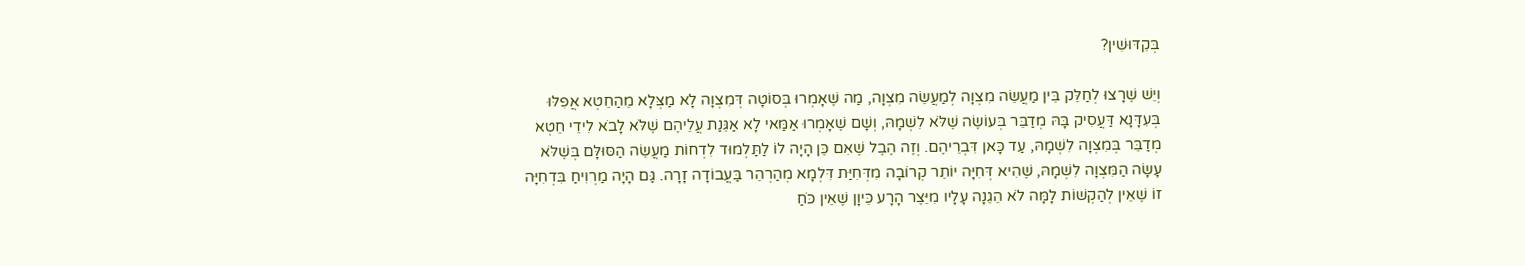בְּקִדּוּשִׁין?

וְיֵשׁ שֶׁרָצוּ לְחַלֵּק בֵּין מַעֲשֵׂה מִצְוָה לְמַעֲשֵׂה מִצְוָה, מַה שֶׁאָמְרוּ בְּסוֹטָה דְּמִצְוָה לָא מַצְּלָא מֵהַחֵטְא אֲפִלּוּ בְּעִדָּנָא דַּעֲסִיק בָּהּ מְדַבֵּר בְּעוֹשֶׂה שֶׁלֹּא לִשְׁמָהּ, וְשָׁם שֶׁאָמְרוּ אַמַּאי לָא אַגֵּנַת עֲלֵיהֶם שֶׁלֹּא לָבֹא לִידֵי חֵטְא מְדַבֵּר בְּמִצְוָה לִשְׁמָהּ, עַד כָּאן דִּבְרֵיהֶם. וְזֶה הֶבֶל שֶׁאִם כֵּן הָיָה לוֹ לַתַּלְמוּד לִדְחוֹת מַעֲשֵׂה הַסּוּלָּם בְּשֶׁלֹּא עָשָׂה הַמִּצְוָה לִשְׁמָהּ, שֶׁהִיא דְּחִיָּה יוֹתֵר קְרוֹבָה מִדְּחִיַּת דִּלְמָא מְהַרְהֵר בַּעֲבוֹדָה זָרָה. גַּם הָיָה מַרְוִיחַ בִּדְחִיָּה זוֹ שֶׁאֵין לְהַקְשׁוֹת לָמָּה לֹא הֵגֵנָה עָלָיו מִיֵּצֶר הָרָע כֵּיוָן שֶׁאֵין כֹּחַ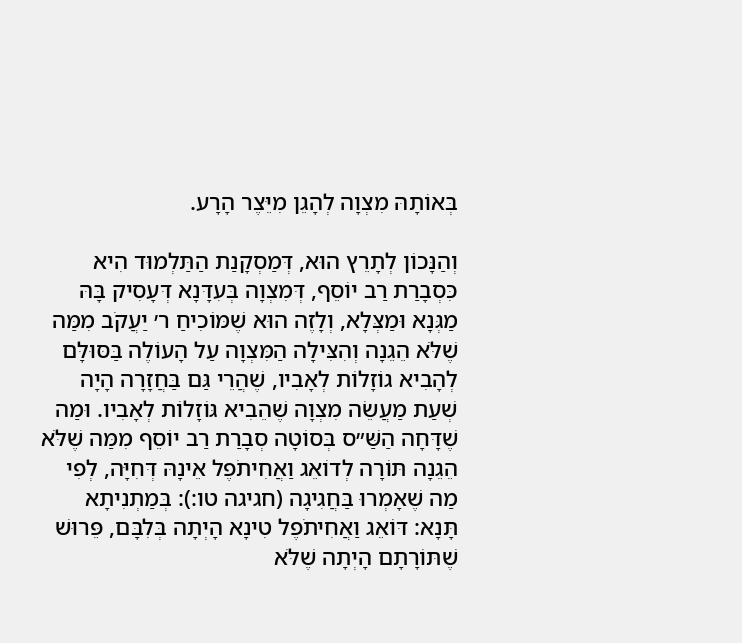בְּאוֹתָהּ מִצְוָה לְהָגֵן מִיֵּצֶר הָרָע.

וְהַנָּכוֹן לְתָרֵץ הוּא, דְּמַסְקָנַת הַתַּלְמוּד הִיא כִּסְבָרַת רַב יוֹסֵף, דְּמִצְוָה בְּעִדָּנָא דְּעָסִיק בָּהּ מַגְּנָא וּמַצְּלָא, וְלָזֶה הוּא שֶׁמּוֹכִיחַ ר׳ יַעֲקֹב מִמַּה שֶׁלֹּא הֵגֵנָה וְהִצִּילָה הַמִּצְוָה עַל הָעוֹלֶה בַּסּוּלָּם לְהָבִיא גוֹזָלוֹת לְאָבִיו, שֶׁהֲרֵי גַּם בַּחֲזָרָה הָיָה שְׁעַת מַעֲשֵׂה מִצְוָה שֶׁהֵבִיא גּוֹזָלוֹת לְאָבִיו. וּמַה שֶׁדָּחָה הַשַּׁ״ס בְּסוֹטָה סְבָרַת רַב יוֹסֵף מִמַּה שֶׁלֹּא הֵגֵנָה תּוֹרָה לְדוֹאֵג וַאֲחִיתֹפֶל אֵינָהּ דְּחִיָּה, לְפִי מַה שֶׁאָמְרוּ בַּחֲגִיגָה (חגיגה טו:): בְּמַתְנִיתָא תָּנָא: דּוֹאֵג וַאֲחִיתֹפֶל טִינָא הָיְתָה בְּלִבָּם, פֵּרוּשׁ שֶׁתּוֹרָתָם הָיְתָה שֶׁלֹּא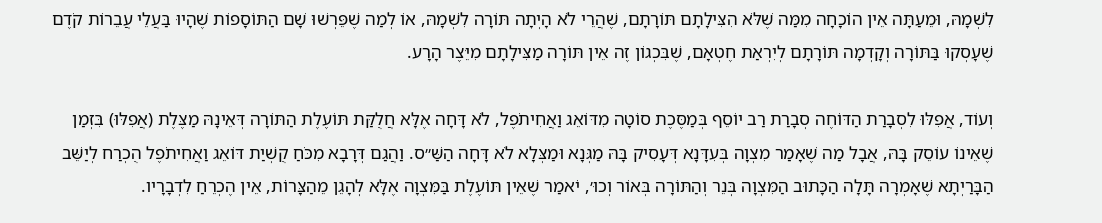לִשְׁמָהּ, וּמֵעַתָּה אֵין הוֹכָחָה מִמַּה שֶׁלֹּא הִצִּילָתָם תּוֹרָתָם, שֶׁהֲרֵי לֹא הָיְתָה תּוֹרָה לִשְׁמָהּ, אוֹ לְמַה שֶׁפֵּרְשׁוּ שָׁם הַתּוֹסָפוֹת שֶׁהָיוּ בַּעֲלֵי עֲבֵרוֹת קֹדֶם שֶׁעָסְקוּ בַּתּוֹרָה וְקָדְמָה תּוֹרָתָם לְיִרְאַת חֶטְאָם, שֶׁבִּכְגוֹן זֶה אֵין תּוֹרָה מַצִּילָתָם מִיֵּצֶר הָרָע.

וְעוֹד, אֲפִלּוּ לִסְבָרַת הַדּוֹחֶה סְבָרַת רַב יוֹסֵף בְּמַסֶּכֶת סוֹטָה מִדּוֹאֵג וַאֲחִיתֹפֶל, לֹא דָּחָה אֶלָּא חֲלֻקַּת תּוֹעֶלֶת הַתּוֹרָה דְּאֵינָהּ מַצֶּלֶת (אֲפִלּוּ) בִּזְמַן שֶׁאֵינוֹ עוֹסֵק בָּהּ, אֲבָל מַה שֶׁאָמַר מִצְוָה בְּעִדָּנָא דְּעָסִיק בָּהּ מַגְּנָא וּמַצְּלָא לֹא דָּחָה הַשַּׁ״ס. וַהֲגַם דְּרָבָא מִכֹּחַ קֻשְׁיַת דּוֹאֵג וַאֲחִיתֹפֶל הֻכְרַח לְיַשֵּׁב הַבָּרַיְתָא שֶׁאָמְרָה תָּלָה הַכָּתוּב הַמִּצְוָה בְּנֵר וְהַתּוֹרָה בְּאוֹר וְכוּ׳, יֹאמַר שֶׁאֵין תּוֹעֶלֶת בַּמִּצְוָה אֶלָּא לְהָגֵן מֵהַצָּרוֹת, אֵין הֶכְרֵחַ לִדְבָרָיו.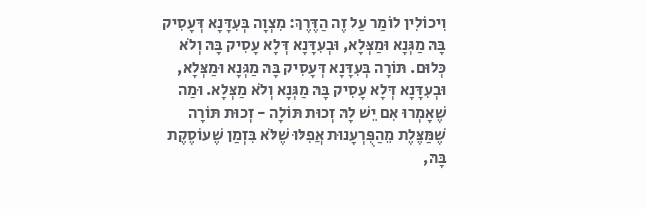וִיכוֹלִין לוֹמַר עַל זֶה הַדֶּרֶךְ: מִצְוָה בְּעִדָּנָא דְּעָסִיק בָּהּ מַגְּנָא וּמַצְּלָא, וּבְעִדָּנָא דְּלָא עָסִיק בָּהּ וְלֹא כְּלוּם. תּוֹרָה בְּעִדָּנָא דְּעָסִיק בָּהּ מַגְּנָא וּמַצְּלָא, וּבְעִדָּנָא דְּלָא עָסִיק בָּהּ מַגְּנָא וְלֹא מַצְּלָא. וּמַה שֶׁאָמְרוּ אִם יֵשׁ לָהּ זְכוּת תּוֹלָה - זְכוּת תּוֹרָה שֶׁמַּצֶּלֶת מֵהַפֻּרְעָנוּת אֲפִלּוּ שֶׁלֹּא בִּזְמַן שֶׁעוֹסֶקֶת בָּהּ,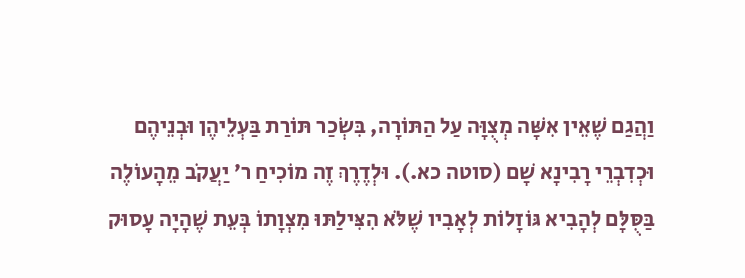וַהֲגַם שֶׁאֵין אִשָּׁה מְצֻוָּה עַל הַתּוֹרָה, בִּשְׂכַר תּוֹרַת בַּעְלֵיהֶן וּבְנֵיהֶם וּכְדִבְרֵי רָבִינָא שָׁם (סוטה כא.). וּלְדֶרֶךְ זֶה מוֹכִיחַ ר׳ יַעֲקֹב מֵהָעוֹלֶה בַּסֻּלָּם לְהָבִיא גּוֹזָלוֹת לְאָבִיו שֶׁלֹּא הִצִּילַתּוּ מִצְוָתוֹ בְּעֵת שֶׁהָיָה עָסוּק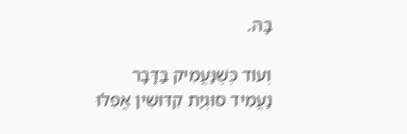בָּהּ.

וְעוֹד כְּשֶׁנַּעֲמִיק בַּדָּבָר נַעֲמִיד סוּגְיַת קִדּוּשִׁין אֲפִלּוּ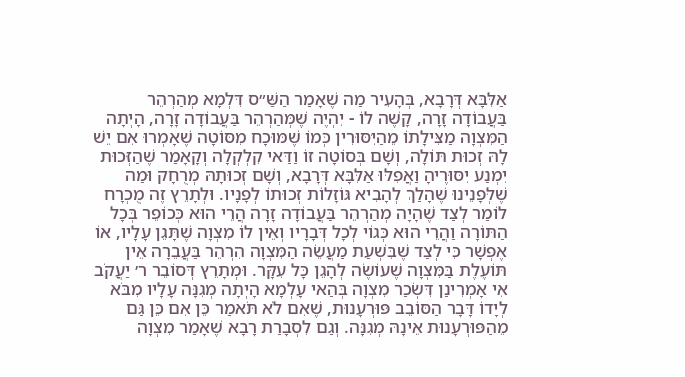אַלִּבָּא דְּרָבָא, בְּהָעִיר מַה שֶׁאָמַר הַשַּׁ״ס דִּלְמָא מְהַרְהֵר בַּעֲבוֹדָה זָרָה, קָשֶׁה לוֹ - יִהְיֶה שֶׁמְּהַרְהֵר בַּעֲבוֹדָה זָרָה, הָיְתָה הַמִּצְוָה מַצִּילָתוֹ מֵהַיִּסּוּרִין כְּמוֹ שֶׁמּוּכָח מִסּוֹטָה שֶׁאָמְרוּ אִם יֵשׁ לָהּ זְכוּת תּוֹלָה, וְשָׁם בְּסוֹטָה זוֹ וַדַּאי קִלְקְלָה וְקָאָמַר שֶׁהַזְּכוּת יִמְנַע יִסּוּרֶיהָ וַאֲפִלּוּ אַלִּבָּא דְּרָבָא, וְשָׁם זְכוּתָהּ מְרֻחָק וּמַה שֶׁלְּפָנֵינוּ שֶׁהָלַךְ לְהָבִיא גּוֹזָלוֹת זְכוּתוֹ לְפָנָיו. וּלְתָרֵץ זֶה מֻכְרָח לוֹמַר לְצַד שֶׁהָיָה מְהַרְהֵר בַּעֲבוֹדָה זָרָה הֲרֵי הוּא כְּכוֹפֵר בְּכָל הַתּוֹרָה וַהֲרֵי הוּא כְּגוֹי לְכָל דְּבָרָיו וְאֵין לוֹ מִצְוָה שֶׁתָּגֵן עָלָיו, אוֹ אֶפְשָׁר כִּי לְצַד שֶׁבִּשְׁעַת מַעֲשֵׂה הַמִּצְוָה הִרְהֵר בַּעֲבֵרָה אֵין תּוֹעֶלֶת בַּמִּצְוָה שֶׁעוֹשֶׂה לְהָגֵן כָּל עִקָּר. וּמְתָרֵץ דְּסוֹבֵר ר׳ יַעֲקֹב אִי אָמְרִינַן דִּשְׂכַר מִצְוָה בְּהַאי עָלְמָא הָיְתָה מְגִנָּה עָלָיו מִבֹּא לְיָדוֹ דָּבָר הַסּוֹבֵב פּוּרְעָנוּת, שֶׁאִם לֹא תֹּאמַר כֵּן אִם כֵּן גַּם מֵהַפּוּרְעָנוּת אֵינָהּ מְגִנָּה. וְגַם לִסְבָרַת רָבָא שֶׁאָמַר מִצְוָה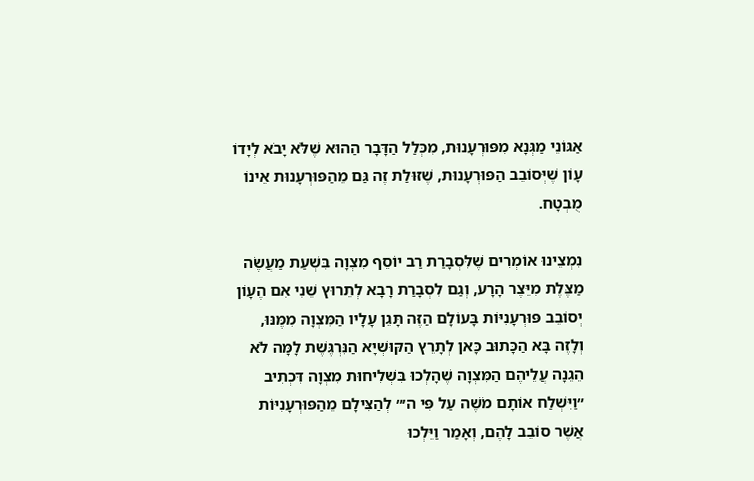אַגּוֹנֵי מַגְּנָא מִפּוּרְעָנוּת, מִכְּלַל הַדָּבָר הַהוּא שֶׁלֹּא יָבֹא לְיָדוֹ עָוֹן שֶׁיְּסוֹבֵב הַפּוּרְעָנוּת, שֶׁזּוּלַת זֶה גַּם מֵהַפּוּרְעָנוּת אֵינוֹ מֻבְטָח.

נִמְצֵינוּ אוֹמְרִים שֶׁלִּסְבָרַת רַב יוֹסֵף מִצְוָה בִּשְׁעַת מַעֲשֶׂה מַצֶּלֶת מִיֵּצֶר הָרָע, וְגַם לִסְבָרַת רָבָא לְתֵרוּץ שֵׁנִי אִם הֶעָוֹן יְסוֹבֵב פּוּרְעָנִיּוֹת בָּעוֹלָם הַזֶּה תָּגֵן עָלָיו הַמִּצְוָה מִמֶּנּוּ, וְלָזֶה בָּא הַכָּתוּב כָּאן לְתָרֵץ הַקּוּשְׁיָא הַנִּרְגֶּשֶׁת לָמָּה לֹא הֵגֵנָה עֲלֵיהֶם הַמִּצְוָה שֶׁהָלְכוּ בִּשְׁלִיחוּת מִצְוָה דִּכְתִיב ״וַיִּשְׁלַח אוֹתָם מֹשֶׁה עַל פִּי ה׳״ לְהַצִּילָם מֵהַפּוּרְעָנִיּוֹת אֲשֶׁר סוֹבֵב לָהֶם, וְאָמַר וַיֵּלְכוּ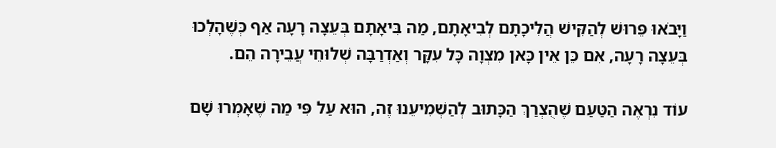וַיָּבֹאוּ פֵּרוּשׁ לְהַקִּישׁ הֲלִיכָתָם לְבִיאָתָם, מַה בִּיאָתָם בְּעֵצָה רָעָה אַף כְּשֶׁהָלְכוּ בְּעֵצָה רָעָה, אִם כֵּן אֵין כָּאן מִצְוָה כָּל עִקָּר וְאַדְרַבָּה שְׁלוּחֵי עֲבֵירָה הֵם.

עוֹד נִרְאֶה הַטַּעַם שֶׁהֻצְרַךְ הַכָּתוּב לְהַשְׁמִיעֵנוּ זֶה, הוּא עַל פִּי מַה שֶׁאָמְרוּ שָׁם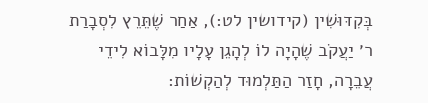בְּקִדּוּשִׁין (קידושין לט:), אַחַר שֶׁתֵּרֵץ לִסְבָרַת ר׳ יַעֲקֹב שֶׁהָיָה לוֹ לְהָגֵן עָלָיו מִלָּבוֹא לִידֵי עֲבֵרָה, חָזַר הַתַּלְמוּד לְהַקְשׁוֹת: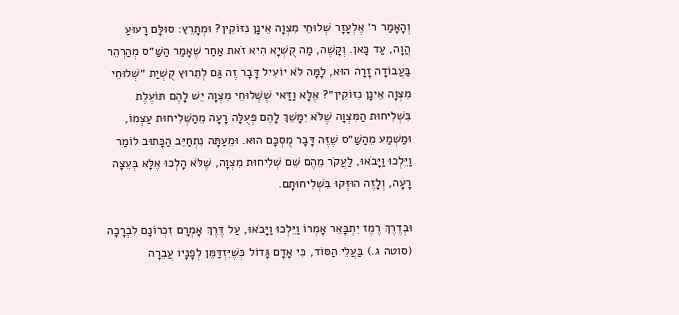וְהָאָמַר ר׳ אֶלְעָזָר שְׁלוּחֵי מִצְוָה אֵינָן נִזּוֹקִין? וּמְתָרֵץ: סוּלָּם רָעוּעַ הֲוָה, עַד כָּאן. וְקָשֶׁה, מַה קֻשְׁיָא הִיא זֹאת אַחַר שֶׁאָמַר הַשַּׁ״ס מְהַרְהֵר בַּעֲבוֹדָה זָרָה הוּא, לָמָּה לֹא יוֹעִיל דָּבָר זֶה גַּם לְתֵרוּץ קֻשְׁיַת ״שְׁלוּחֵי מִצְוָה אֵינָן נִזּוֹקִין״? אֶלָּא וַדַּאי שֶׁשְּׁלוּחֵי מִצְוָה יֵשׁ לָהֶם תּוֹעֶלֶת בִּשְׁלִיחוּת הַמִּצְוָה שֶׁלֹּא יִמָּשֵׁךְ לָהֶם פְּעֻלָּה רָעָה מֵהַשְּׁלִיחוּת עַצְמוֹ, וּמַשְׁמַע מֵהַשַּׁ״ס שֶׁזֶּה דָּבָר מֻסְכָּם הוּא. וּמֵעַתָּה נִתְחַיֵּב הַכָּתוּב לוֹמַר וַיֵּלְכוּ וַיָּבֹאוּ, לַעֲקֹר מֵהֶם שֵׁם שְׁלִיחוּת מִצְוָה, שֶׁלֹּא הָלְכוּ אֶלָּא בְּעֵצָה רָעָה, וְלָזֶה הוּזְּקוּ בִּשְׁלִיחוּתָם.

וּבְדֶרֶךְ רֶמֶז יִתְבָּאֵר אָמְרוֹ וַיֵּלְכוּ וַיָּבֹאוּ, עַל דֶּרֶךְ אָמְרָם זִכְרוֹנָם לִבְרָכָה (סוטה ג.) בַּעֲלֵי הַסּוֹד, כִּי אָדָם גָּדוֹל כְּשֶׁיִּזְדַּמֵּן לְפָנָיו עֲבֵרָה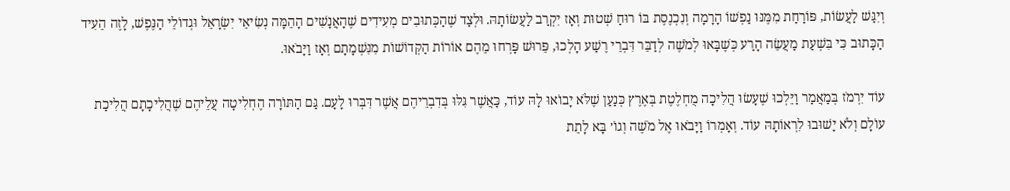וְיִגַּשׁ לַעֲשׂוֹת, פּוֹרַחַת מִמֶּנּוּ נַפְשׁוֹ הָרָמָה וְנִכְנֶסֶת בּוֹ רוּחַ שְׁטוּת וְאָז יִקְרַב לַעֲשׂוֹתָהּ. וּלְצַד שֶׁהַכְּתוּבִים מְעִידִים שֶׁהָאֲנָשִׁים הָהֵמָּה נְשִׂיאֵי יִשְׂרָאֵל וּגְדוֹלֵי הַנֶּפֶשׁ, לָזֶה הֵעִיד הַכָּתוּב כִּי בִּשְׁעַת מַעֲשֵׂה הָרַע כְּשֶׁבָּאוּ לְמֹשֶׁה לְדַבֵּר דִּבְרֵי רֶשַׁע הָלְכוּ, פֵּרוּשׁ פָּרְחוּ מֵהֶם אוֹרוֹת הַקְּדוֹשׁוֹת מִנִּשְׁמָתָם וְאָז וַיָּבֹאוּ.

עוֹד יִרְמֹז בְּמַאֲמַר וַיֵּלְכוּ שֶׁעָשׂוּ הֲלִיכָה מֻחְלֶטֶת בְּאֶרֶץ כְּנַעַן שֶׁלֹּא יָבוֹאוּ לָהּ עוֹד, כַּאֲשֶׁר גִּלּוּ בְּדִבְרֵיהֶם אֲשֶׁר דִּבְּרוּ לָעָם. גַּם הַתּוֹרָה הֶחְלִיטָה עֲלֵיהֶם שֶׁהֲלִיכָתָם הֲלִיכַת עוֹלָם וְלֹא יָשׁוּבוּ לִרְאוֹתָהּ עוֹד. וְאָמְרוֹ וַיָּבֹאוּ אֶל מֹשֶׁה וְגוֹ׳ בָּא לָתֵת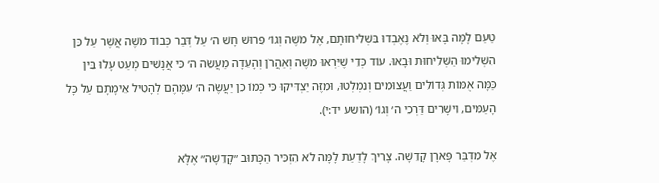טַעַם לָמָּה בָּאוּ וְלֹא נֶאֶבְדוּ בִּשְׁלִיחוּתָם, אֶל מֹשֶׁה וְגוֹ׳ פֵּרוּשׁ חָשׁ ה׳ עַל דְּבַר כְּבוֹד מֹשֶׁה אֲשֶׁר עַל כֵּן הִשְׁלִימוּ הַשְּׁלִיחוּת וּבָאוּ. עוֹד כְּדֵי שֶׁיִּרְאוּ מֹשֶׁה וְאַהֲרֹן וְהָעֵדָה מַעֲשֵׂה ה׳ כִּי אֲנָשִׁים מְעַט עָלוּ בֵּין כַּמָּה אֻמּוֹת גְּדוֹלִים וַעֲצוּמִים וְנִמְלְטוּ, וּמִזֶּה יַצְדִּיקוּ כִּי כְּמוֹ כֵן יַעֲשֶׂה ה׳ עִמָּהֶם לְהָטִיל אֵימָתָם עַל כָּל הָעַמִּים, וִישָׁרִים דַּרְכֵי ה׳ וְגוֹ׳ (הושע יד:י).

אֶל מִדְבַּר פָּארָן קָדֵשָׁה. צָרִיךְ לָדַעַת לָמָּה לֹא הִזְכִּיר הַכָּתוּב ״קָדֵשָׁה״ אֶלָּא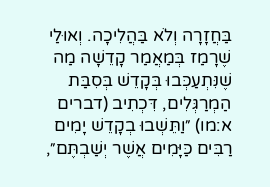בַּחֲזָרָה וְלֹא בַּהֲלִיכָה. וְאוּלַי שֶׁרָמַז בְּמַאֲמַר קָדֵשָׁה מַה שֶׁנִּתְעַכְּבוּ בְּקָדֵשׁ בְּסִבַּת הַמְרַגְּלִים, דִּכְתִיב (דברים א:מו) ״וַתֵּשְׁבוּ בְקָדֵשׁ יָמִים רַבִּים כַּיָּמִים אֲשֶׁר יְשַׁבְתֶּם״,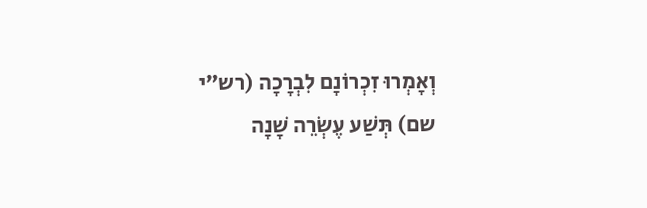וְאָמְרוּ זִכְרוֹנָם לִבְרָכָה (רש״י שם) תְּשַׁע עֶשְׂרֵה שָׁנָה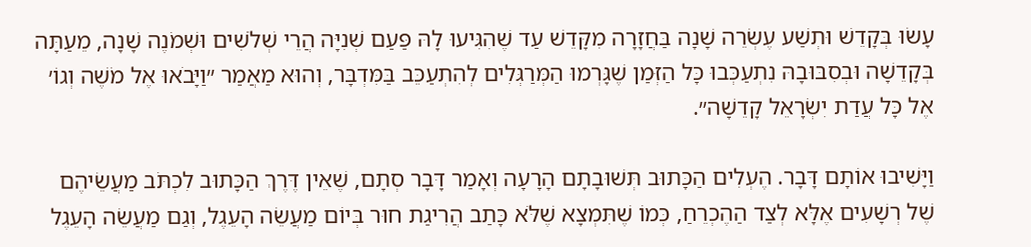עָשׂוּ בְּקָדֵשׁ וּתְשַׁע עֶשְׂרֵה שָׁנָה בַּחֲזָרָה מִקָּדֵשׁ עַד שֶׁהִגִּיעוּ לָהּ פַּעַם שְׁנִיָּה הֲרֵי שְׁלֹשִׁים וּשְׁמֹנֶה שָׁנָה, מֵעַתָּה בְּקָדֵשָׁה וּבְסִבּוּבָהּ נִתְעַכְּבוּ כָּל הַזְּמַן שֶׁגָּרְמוּ הַמְּרַגְּלִים לְהִתְעַכֵּב בַּמִּדְבָּר, וְהוּא מַאֲמַר ״וַיָּבֹאוּ אֶל מֹשֶׁה וְגוֹ׳ אֶל כָּל עֲדַת יִשְׂרָאֵל קָדֵשָׁה״.

וַיָּשִׁיבוּ אוֹתָם דָּבָר. הֶעְלִים הַכָּתוּב תְּשׁוּבָתָם הָרָעָה וְאָמַר דָּבָר סְתָם, שֶׁאֵין דֶּרֶךְ הַכָּתוּב לִכְתֹּב מַעֲשֵׂיהֶם שֶׁל רְשָׁעִים אֶלָּא לְצַד הַהֶכְרֵחַ, כְּמוֹ שֶׁתִּמְצָא שֶׁלֹּא כָּתַב הֲרִיגַת חוּר בְּיוֹם מַעֲשֵׂה הָעֵגֶל, וְגַם מַעֲשֵׂה הָעֵגֶל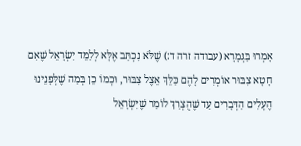אָמְרוּ בַּגְּמָרָא (עבודה זרה ד:) שֶׁלֹּא נִכְתַּב אֶלָּא לְלַמֵּד יִשְׂרָאֵל שֶׁאִם חָטָא צִבּוּר אוֹמְרִים לָהֶם כַּלֵּךְ אֵצֶל צִבּוּר, וּכְמוֹ כֵן בְּמַה שֶׁלְּפָנֵינוּ הֶעְלִים הַדְּבָרִים עַד שֶׁהֻצְרַךְ לוֹמַר שֶׁיִּשְׂרָאֵל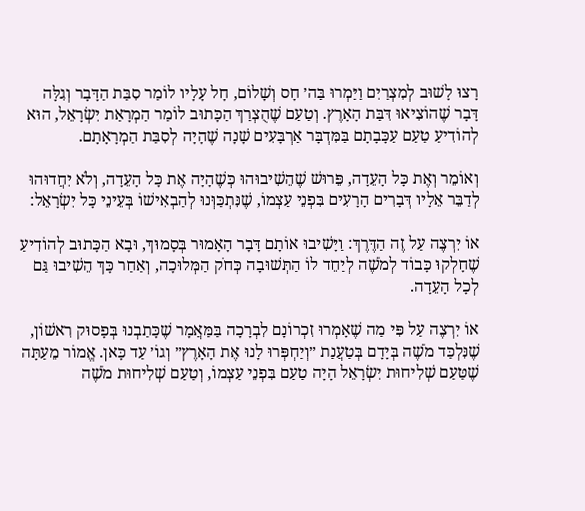רָצוּ לָשׁוּב לְמִצְרַיִם וַיַּמְרוּ בַּה׳ חָס וְשָׁלוֹם, חָל עָלָיו לוֹמַר סִבַּת הַדָּבָר וְגִלָּה דָּבָר שֶׁהוֹצִיאוּ דִּבַּת הָאָרֶץ. וְטַעַם שֶׁהֻצְרַךְ הַכָּתוּב לוֹמַר הַמְרָאַת יִשְׂרָאֵל, הוּא לְהוֹדִיעַ טַעַם עַכָּבָתָם בַּמִּדְבָּר אַרְבָּעִים שָׁנָה שֶׁהָיָה לְסִבַּת הַמְרָאָתָם.

וְאוֹמֵר וְאֶת כָּל הָעֵדָה, פֵּרוּשׁ שֶׁהֵשִׁיבוּהוּ כְּשֶׁהָיָה אֶת כָּל הָעֵדָה, וְלֹא יִחֲדוּהוּ לְדַבֵּר אֵלָיו דְּבָרִים הָרָעִים בִּפְנֵי עַצְמוֹ, שֶׁנִּתְכַּוְּנוּ לְהַבְאִישׁוֹ בְּעֵינֵי כָּל יִשְׂרָאֵל:

אוֹ יִרְצֶה עַל זֶה הַדֶּרֶךְ: וַיָּשִׁיבוּ אוֹתָם דָּבָר הָאָמוּר בְּסָמוּךְ, וּבָא הַכָּתוּב לְהוֹדִיעַ שֶׁחָלְקוּ כָּבוֹד לְמֹשֶׁה לְיַחֵד לוֹ הַתְּשׁוּבָה כְּחֹק הַמְּלוּכָה, וְאַחַר כָּךְ הֵשִׁיבוּ גַּם לְכָל הָעֵדָה.

אוֹ יִרְצֶה עַל פִּי מַה שֶׁאָמְרוּ זִכְרוֹנָם לִבְרָכָה בַּמַּאֲמָר שֶׁכָּתַבְנוּ בְּפָסוּק רִאשׁוֹן, שֶׁנִּלְכַּד מֹשֶׁה בְּיָדָם בְּטַעֲנַת ״וְיַחְפְּרוּ לָנוּ אֶת הָאָרֶץ״ וְגוֹ׳ עַד כָּאן. אֱמוֹר מֵעַתָּה שֶׁטַּעַם שְׁלִיחוּת יִשְׂרָאֵל הָיָה טַעַם בִּפְנֵי עַצְמוֹ, וְטַעַם שְׁלִיחוּת מֹשֶׁה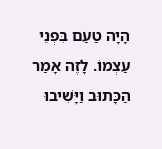הָיָה טַעַם בִּפְנֵי עַצְמוֹ. לָזֶה אָמַר הַכָּתוּב וַיָּשִׁיבוּ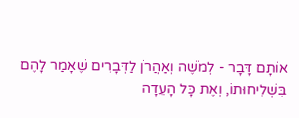אוֹתָם דָּבָר - לְמֹשֶׁה וְאַהֲרֹן לַדְּבָרִים שֶׁאָמַר לָהֶם בִּשְׁלִיחוּתוֹ, וְאֶת כָּל הָעֵדָה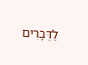לַדְּבָרִים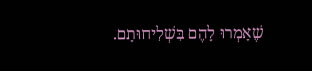שֶׁאָמְרוּ לָהֶם בִּשְׁלִיחוּתָם.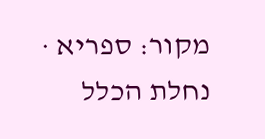מקור: ספריא · נחלת הכלל